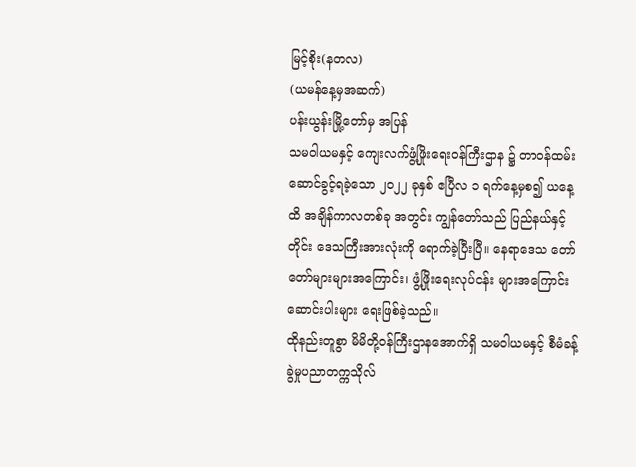မြင့်စိုး(နတလ)
(ယမန်နေ့မှအဆက်)
ပန်းယွန်းမြို့တော်မှ အပြန်
သမဝါယမနှင့် ကျေးလက်ဖွံ့ဖြိုးရေးဝန်ကြီးဌာန ၌ တာဝန်ထမ်းဆောင်ခွင့်ရခဲ့သော ၂၀၂၂ ခုနှစ် ဧပြီလ ၁ ရက်နေ့မှစ၍ ယနေ့ထိ အချိန်ကာလတစ်ခု အတွင်း ကျွန်တော်သည် ပြည်နယ်နှင့် တိုင်း ဒေသကြီးအားလုံးကို ရောက်ခဲ့ပြီးပြီ။ နေရာဒေသ တော်တော်များများအကြောင်း၊ ဖွံ့ဖြိုးရေးလုပ်ငန်း များအကြောင်း ဆောင်းပါးများ ရေးဖြစ်ခဲ့သည်။
ထိုနည်းတူစွာ မိမိတို့ဝန်ကြီးဌာနအောက်ရှိ သမဝါယမနှင့် စီမံခန့်ခွဲမှုပညာတက္ကသိုလ်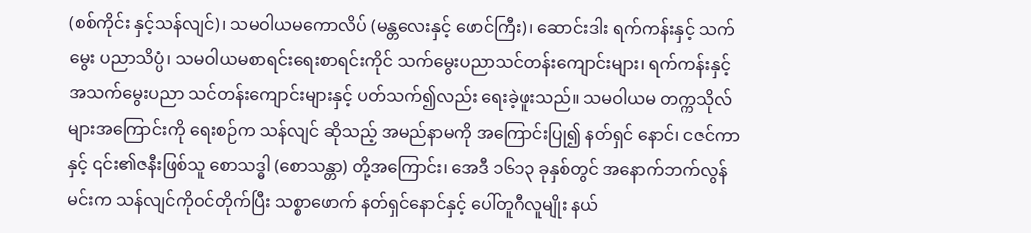(စစ်ကိုင်း နှင့်သန်လျင်)၊ သမဝါယမကောလိပ် (မန္တလေးနှင့် ဖောင်ကြီး)၊ ဆောင်းဒါး ရက်ကန်းနှင့် သက်မွေး ပညာသိပ္ပံ၊ သမဝါယမစာရင်းရေးစာရင်းကိုင် သက်မွေးပညာသင်တန်းကျောင်းများ၊ ရက်ကန်းနှင့် အသက်မွေးပညာ သင်တန်းကျောင်းများနှင့် ပတ်သက်၍လည်း ရေးခဲ့ဖူးသည်။ သမဝါယမ တက္ကသိုလ်များအကြောင်းကို ရေးစဉ်က သန်လျင် ဆိုသည့် အမည်နာမကို အကြောင်းပြု၍ နတ်ရှင် နောင်၊ ငဇင်ကာနှင့် ၎င်း၏ဇနီးဖြစ်သူ စောသဒ္ဓါ (စောသန္တာ) တို့အကြောင်း၊ အေဒီ ၁၆၁၃ ခုနှစ်တွင် အနောက်ဘက်လွန်မင်းက သန်လျင်ကိုဝင်တိုက်ပြီး သစ္စာဖောက် နတ်ရှင်နောင်နှင့် ပေါ်တူဂီလူမျိုး နယ်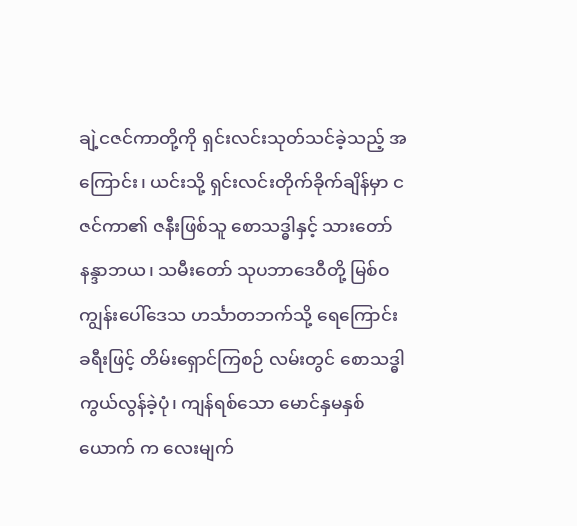ချဲ့ငဇင်ကာတို့ကို ရှင်းလင်းသုတ်သင်ခဲ့သည့် အကြောင်း၊ ယင်းသို့ ရှင်းလင်းတိုက်ခိုက်ချိန်မှာ ငဇင်ကာ၏ ဇနီးဖြစ်သူ စောသဒ္ဓါနှင့် သားတော် နန္ဒာဘယ၊ သမီးတော် သုပဘာဒေဝီတို့ မြစ်ဝ ကျွန်းပေါ်ဒေသ ဟင်္သာတဘက်သို့ ရေကြောင်း ခရီးဖြင့် တိမ်းရှောင်ကြစဉ် လမ်းတွင် စောသဒ္ဓါ ကွယ်လွန်ခဲ့ပုံ၊ ကျန်ရစ်သော မောင်နှမနှစ်ယောက် က လေးမျက်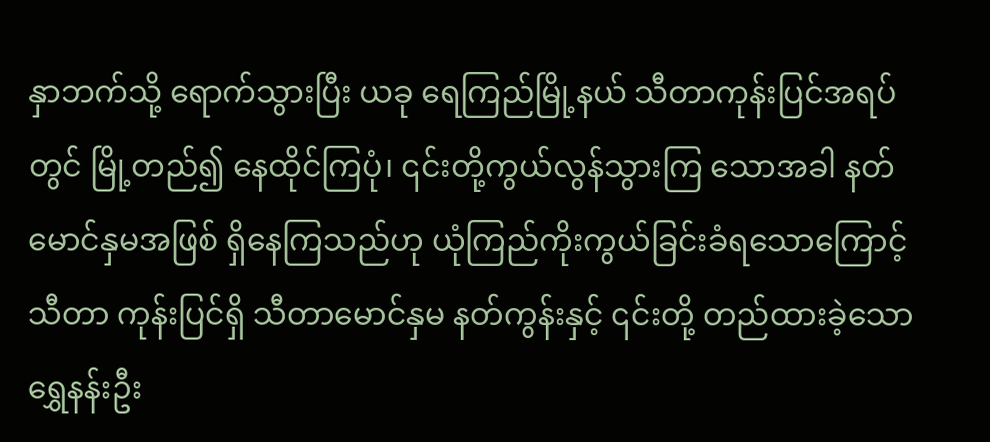နှာဘက်သို့ ရောက်သွားပြီး ယခု ရေကြည်မြို့နယ် သီတာကုန်းပြင်အရပ်တွင် မြို့တည်၍ နေထိုင်ကြပုံ၊ ၎င်းတို့ကွယ်လွန်သွားကြ သောအခါ နတ်မောင်နှမအဖြစ် ရှိနေကြသည်ဟု ယုံကြည်ကိုးကွယ်ခြင်းခံရသောကြောင့် သီတာ ကုန်းပြင်ရှိ သီတာမောင်နှမ နတ်ကွန်းနှင့် ၎င်းတို့ တည်ထားခဲ့သော ရွှေနန်းဦး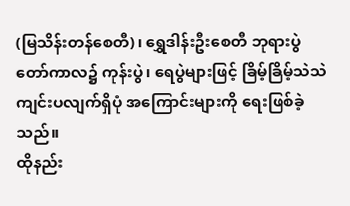(မြသိန်းတန်စေတီ)၊ ရွှေဒါန်းဦးစေတီ ဘုရားပွဲတော်ကာလ၌ ကုန်းပွဲ၊ ရေပွဲများဖြင့် ခြိမ့်ခြိမ့်သဲသဲ ကျင်းပလျက်ရှိပုံ အကြောင်းများကို ရေးဖြစ်ခဲ့သည်။
ထိုနည်း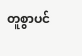တူစွာပင်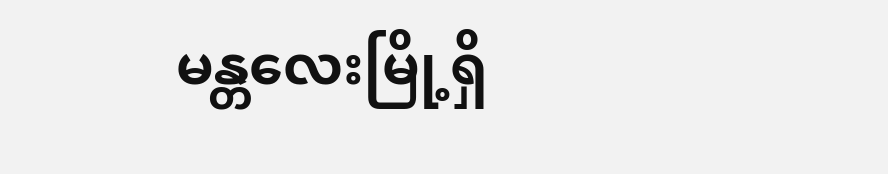မန္တလေးမြို့ရှိ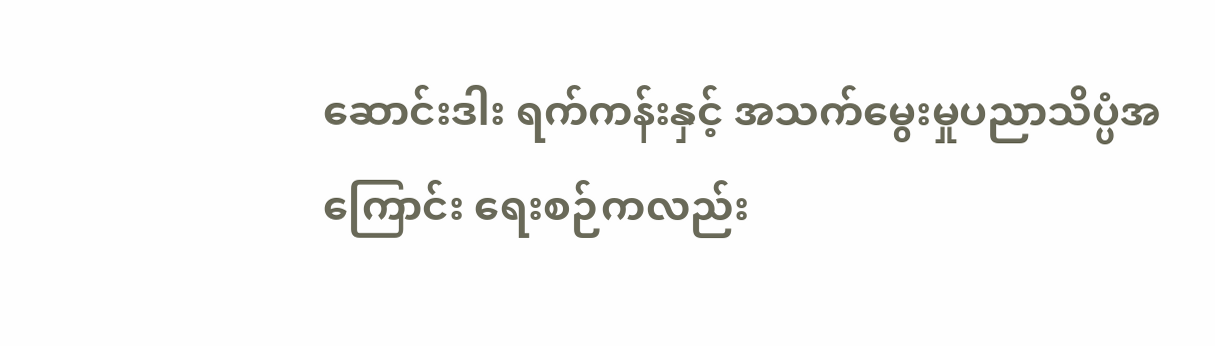ဆောင်းဒါး ရက်ကန်းနှင့် အသက်မွေးမှုပညာသိပ္ပံအကြောင်း ရေးစဉ်ကလည်း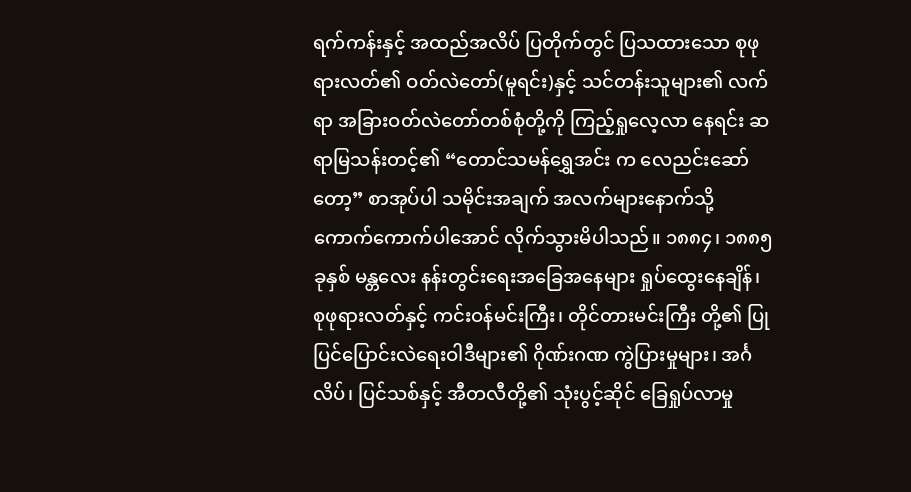ရက်ကန်းနှင့် အထည်အလိပ် ပြတိုက်တွင် ပြသထားသော စုဖုရားလတ်၏ ဝတ်လဲတော်(မူရင်း)နှင့် သင်တန်းသူများ၏ လက်ရာ အခြားဝတ်လဲတော်တစ်စုံတို့ကို ကြည့်ရှုလေ့လာ နေရင်း ဆရာမြသန်းတင့်၏ “တောင်သမန်ရွှေအင်း က လေညင်းဆော်တော့” စာအုပ်ပါ သမိုင်းအချက် အလက်များနောက်သို့ ကောက်ကောက်ပါအောင် လိုက်သွားမိပါသည်။ ၁၈၈၄၊ ၁၈၈၅ ခုနှစ် မန္တလေး နန်းတွင်းရေးအခြေအနေများ ရှုပ်ထွေးနေချိန်၊ စုဖုရားလတ်နှင့် ကင်းဝန်မင်းကြီး၊ တိုင်တားမင်းကြီး တို့၏ ပြုပြင်ပြောင်းလဲရေးဝါဒီများ၏ ဂိုဏ်းဂဏ ကွဲပြားမှုများ၊ အင်္ဂလိပ်၊ ပြင်သစ်နှင့် အီတလီတို့၏ သုံးပွင့်ဆိုင် ခြေရှုပ်လာမှု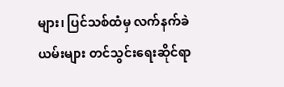များ၊ ပြင်သစ်ထံမှ လက်နက်ခဲယမ်းများ တင်သွင်းရေးဆိုင်ရာ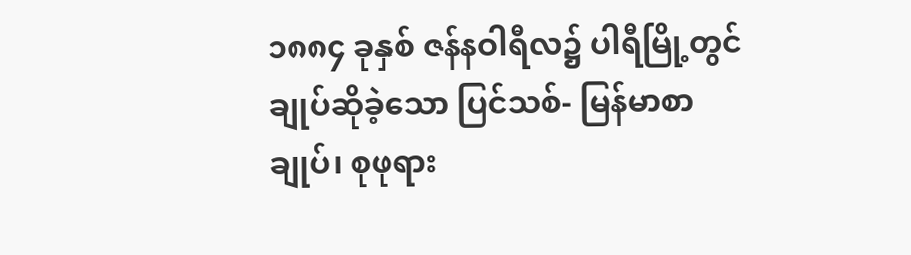၁၈၈၄ ခုနှစ် ဇန်နဝါရီလ၌ ပါရီမြို့တွင် ချုပ်ဆိုခဲ့သော ပြင်သစ်- မြန်မာစာချုပ်၊ စုဖုရား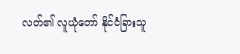လတ်၏ လူယုံတော် နိုင်ငံခြားသူ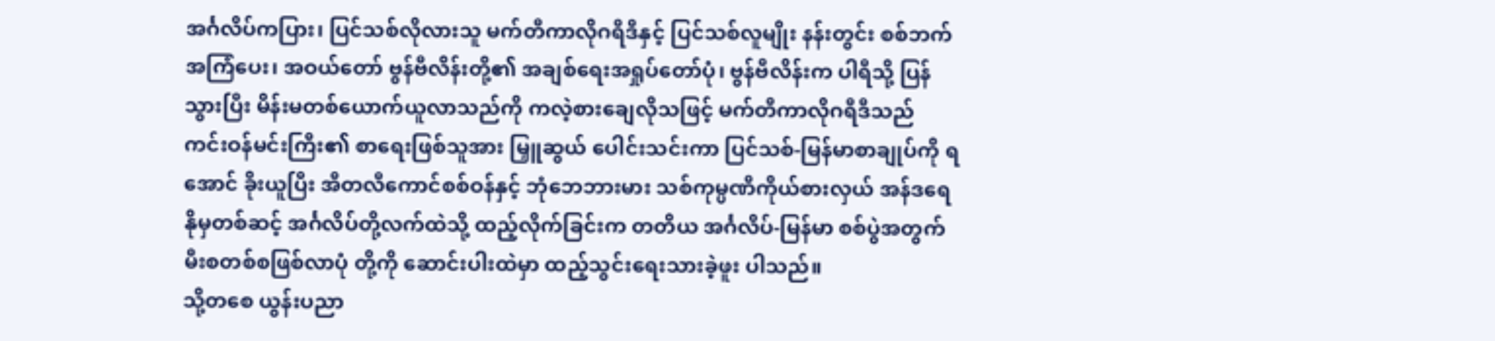အင်္ဂလိပ်ကပြား၊ ပြင်သစ်လိုလားသူ မက်တီကာလိုဂရီဒီနှင့် ပြင်သစ်လူမျိုး နန်းတွင်း စစ်ဘက်အကြံပေး၊ အဝယ်တော် ဗွန်ဗီလိန်းတို့၏ အချစ်ရေးအရှုပ်တော်ပုံ၊ ဗွန်ဗီလိန်းက ပါရီသို့ ပြန်သွားပြီး မိန်းမတစ်ယောက်ယူလာသည်ကို ကလဲ့စားချေလိုသဖြင့် မက်တီကာလိုဂရီဒီသည် ကင်းဝန်မင်းကြီး၏ စာရေးဖြစ်သူအား မြှူဆွယ် ပေါင်းသင်းကာ ပြင်သစ်-မြန်မာစာချုပ်ကို ရအောင် ခိုးယူပြီး အီတလီကောင်စစ်ဝန်နှင့် ဘုံဘေဘားမား သစ်ကုမ္ပဏီကိုယ်စားလှယ် အန်ဒရေနိုမှတစ်ဆင့် အင်္ဂလိပ်တို့လက်ထဲသို့ ထည့်လိုက်ခြင်းက တတိယ အင်္ဂလိပ်-မြန်မာ စစ်ပွဲအတွက် မီးစတစ်စဖြစ်လာပုံ တို့ကို ဆောင်းပါးထဲမှာ ထည့်သွင်းရေးသားခဲ့ဖူး ပါသည်။
သို့တစေ ယွန်းပညာ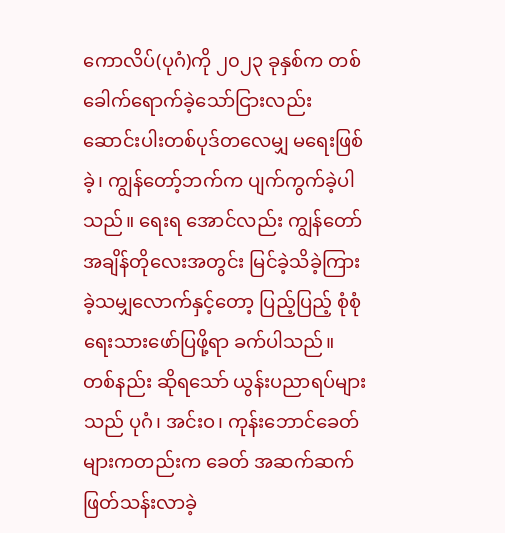ကောလိပ်(ပုဂံ)ကို ၂၀၂၃ ခုနှစ်က တစ်ခေါက်ရောက်ခဲ့သော်ငြားလည်း ဆောင်းပါးတစ်ပုဒ်တလေမျှ မရေးဖြစ်ခဲ့၊ ကျွန်တော့်ဘက်က ပျက်ကွက်ခဲ့ပါသည်။ ရေးရ အောင်လည်း ကျွန်တော်အချိန်တိုလေးအတွင်း မြင်ခဲ့သိခဲ့ကြားခဲ့သမျှလောက်နှင့်တော့ ပြည့်ပြည့် စုံစုံ ရေးသားဖော်ပြဖို့ရာ ခက်ပါသည်။ တစ်နည်း ဆိုရသော် ယွန်းပညာရပ်များသည် ပုဂံ၊ အင်းဝ၊ ကုန်းဘောင်ခေတ်များကတည်းက ခေတ် အဆက်ဆက် ဖြတ်သန်းလာခဲ့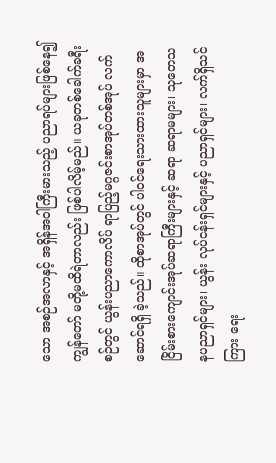သော အစဉ်အလာနှင့် အရှိန်အဝါကြီးမားသည့် ပညာရပ်များဖြစ်နေ၍ ကျွန်တော် မတို့မထိရဲတာလည်း ဖြစ်ပါလိမ့်မည်။ ယခုတစ်ခေါက်ခရီးစဉ်တွင် ယွန်းပညာကောလိပ် ရာပြည့်မဂ္ဂဇင်းစာအုပ်တစ်အုပ် လက်ဆောင်ရရှိ ခဲ့သည်။ ထိုစာအုပ်တွင် ပါဝင်ရေးသားထားသူများမှာ အငြိမ်းစားကျောင်းအုပ်ဆရာကြီးများနှင့် ဆရာ ဆရာမများ၊ သုတေသနပညာရှင်များ၊ ယွန်း လုပ်ငန်းရှင်များနှင့် ပညာရှင်များ၊ လက်ရှိသင်ကြား ရေး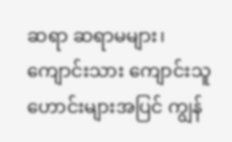ဆရာ ဆရာမများ၊ ကျောင်းသား ကျောင်းသူ ဟောင်းများအပြင် ကျွန်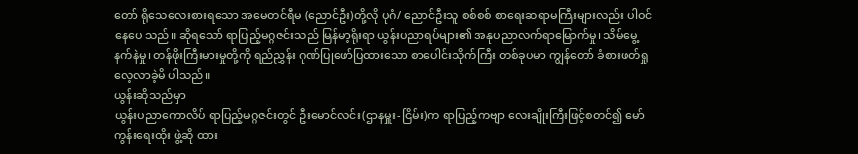တော် ရိုသေလေးစားရသော အမေတင်ရီမ (ညောင်ဦး)တို့လို ပုဂံ/ ညောင်ဦးသူ စစ်စစ် စာရေးဆရာမကြီးများလည်း ပါဝင်နေပေ သည်။ ဆိုရသော် ရာပြည့်မဂ္ဂဇင်းသည် မြန်မာ့ရိုးရာ ယွန်းပညာရပ်များ၏ အနုပညာလက်ရာမြောက်မှု၊ သိမ်မွေ့ နက်နဲမှု၊ တန်ဖိုးကြီးမားမှုတို့ကို ရည်ညွှန်း ဂုဏ်ပြုဖော်ပြထားသော စာပေါင်းသိုက်ကြီး တစ်ခုပမာ ကျွန်တော် ခံစားဖတ်ရှုလေ့လာခဲ့မိ ပါသည်။
ယွန်းဆိုသည်မှာ
ယွန်းပညာကောလိပ် ရာပြည့်မဂ္ဂဇင်းတွင် ဦးမောင်လင်း(ဌာနမှူး-ငြိမ်း)က ရာပြည့်ကဗျာ လေးချိုးကြီးဖြင့်စတင်၍ မော်ကွန်းရေးထိုး ဖွဲ့ဆို ထား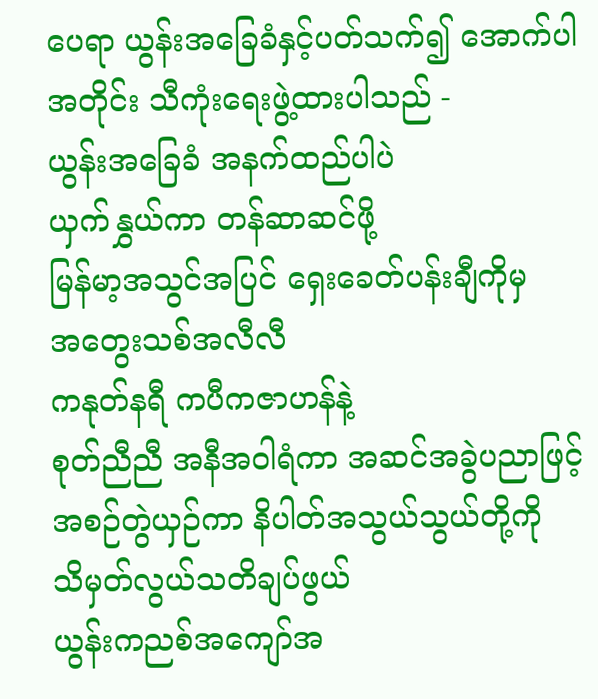ပေရာ ယွန်းအခြေခံနှင့်ပတ်သက်၍ အောက်ပါ အတိုင်း သီကုံးရေးဖွဲ့ထားပါသည် -
ယွန်းအခြေခံ အနက်ထည်ပါပဲ
ယှက်နွှယ်ကာ တန်ဆာဆင်ဖို့
မြန်မာ့အသွင်အပြင် ရှေးခေတ်ပန်းချီကိုမှ
အတွေးသစ်အလီလီ
ကနုတ်နရီ ကပီကဇာဟန်နဲ့
စုတ်ညီညီ အနီအဝါရံကာ အဆင်အခွဲပညာဖြင့်
အစဉ်တွဲယှဉ်ကာ နိပါတ်အသွယ်သွယ်တို့ကို
သိမှတ်လွယ်သတိချပ်ဖွယ်
ယွန်းကညစ်အကျော်အ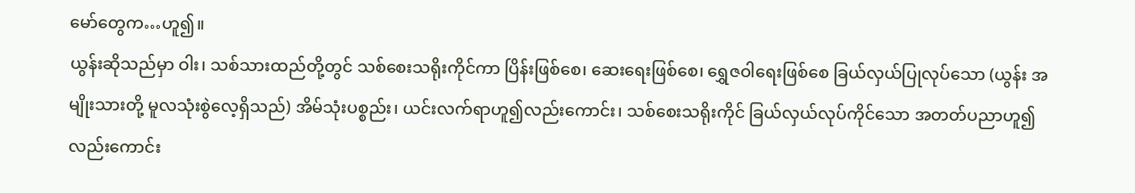မော်တွေက…ဟူ၍။
ယွန်းဆိုသည်မှာ ဝါး၊ သစ်သားထည်တို့တွင် သစ်စေးသရိုးကိုင်ကာ ပြိန်းဖြစ်စေ၊ ဆေးရေးဖြစ်စေ၊ ရွှေဇဝါရေးဖြစ်စေ ခြယ်လှယ်ပြုလုပ်သော (ယွန်း အမျိုးသားတို့ မူလသုံးစွဲလေ့ရှိသည်) အိမ်သုံးပစ္စည်း၊ ယင်းလက်ရာဟူ၍လည်းကောင်း၊ သစ်စေးသရိုးကိုင် ခြယ်လှယ်လုပ်ကိုင်သော အတတ်ပညာဟူ၍ လည်းကောင်း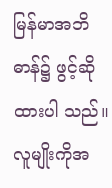မြန်မာအဘိဓာန်၌ ဖွင့်ဆိုထားပါ သည်။ လူမျိုးကိုအ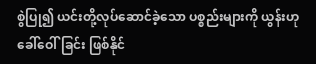စွဲပြု၍ ယင်းတို့လုပ်ဆောင်ခဲ့သော ပစ္စည်းများကို ယွန်းဟုခေါ်ဝေါ်ခြင်း ဖြစ်နိုင်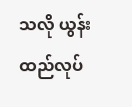သလို ယွန်းထည်လုပ်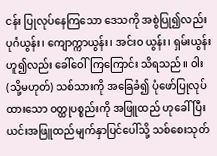ငန်း ပြုလုပ်နေကြသော ဒေသကို အစွဲပြု၍လည်း ပုဂံယွန်း၊ ကျောက္ကာယွန်း၊ အင်းဝ ယွန်း၊ ရှမ်းယွန်းဟူ၍လည်း ခေါ်ဝေါ်ကြကြောင်း သိရသည်။ ဝါး (သို့မဟုတ်) သစ်သားကို အခြေခံ၍ ပုံဖော်ပြုလုပ်ထားသော ဝတ္ထုပစ္စည်းကို အဖြူထည် ဟုခေါ်ပြီး ယင်းအဖြူထည်မျက်နှာပြင်ပေါ်သို့ သစ်စေးသုတ်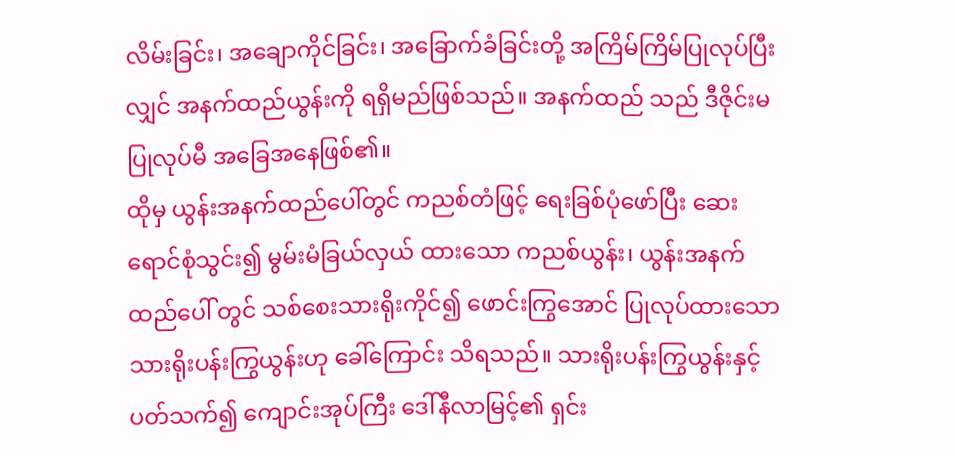လိမ်းခြင်း၊ အချောကိုင်ခြင်း၊ အခြောက်ခံခြင်းတို့ အကြိမ်ကြိမ်ပြုလုပ်ပြီးလျှင် အနက်ထည်ယွန်းကို ရရှိမည်ဖြစ်သည်။ အနက်ထည် သည် ဒီဇိုင်းမပြုလုပ်မီ အခြေအနေဖြစ်၏။
ထိုမှ ယွန်းအနက်ထည်ပေါ်တွင် ကညစ်တံဖြင့် ရေးခြစ်ပုံဖော်ပြီး ဆေးရောင်စုံသွင်း၍ မွမ်းမံခြယ်လှယ် ထားသော ကညစ်ယွန်း၊ ယွန်းအနက်ထည်ပေါ် တွင် သစ်စေးသားရိုးကိုင်၍ ဖောင်းကြွအောင် ပြုလုပ်ထားသော သားရိုးပန်းကြွယွန်းဟု ခေါ်ကြောင်း သိရသည်။ သားရိုးပန်းကြွယွန်းနှင့် ပတ်သက်၍ ကျောင်းအုပ်ကြီး ဒေါ်နီလာမြင့်၏ ရှင်း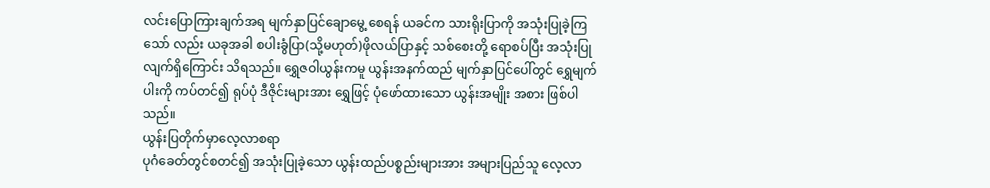လင်းပြောကြားချက်အရ မျက်နှာပြင်ချောမွေ့ စေရန် ယခင်က သားရိုးပြာကို အသုံးပြုခဲ့ကြသော် လည်း ယခုအခါ စပါးခွံပြာ(သို့မဟုတ်)ဖိုလယ်ပြာနှင့် သစ်စေးတို့ ရောစပ်ပြီး အသုံးပြုလျက်ရှိကြောင်း သိရသည်။ ရွှေဇဝါယွန်းကမူ ယွန်းအနက်ထည် မျက်နှာပြင်ပေါ်တွင် ရွှေမျက်ပါးကို ကပ်တင်၍ ရုပ်ပုံ ဒီဇိုင်းများအား ရွှေဖြင့် ပုံဖော်ထားသော ယွန်းအမျိုး အစား ဖြစ်ပါသည်။
ယွန်းပြတိုက်မှာလေ့လာစရာ
ပုဂံခေတ်တွင်စတင်၍ အသုံးပြုခဲ့သော ယွန်းထည်ပစ္စည်းများအား အများပြည်သူ လေ့လာ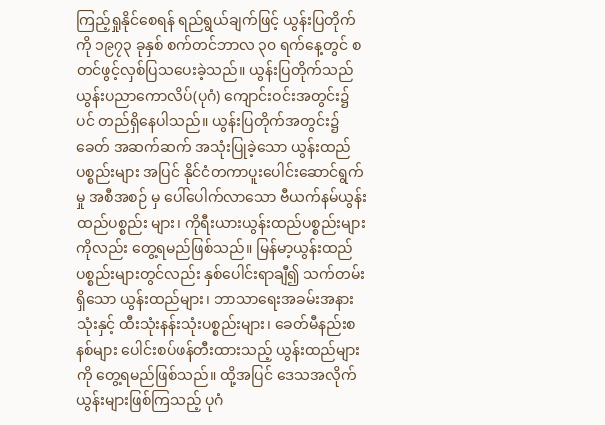ကြည့်ရှုနိုင်စေရန် ရည်ရွယ်ချက်ဖြင့် ယွန်းပြတိုက်ကို ၁၉၇၃ ခုနှစ် စက်တင်ဘာလ ၃၀ ရက်နေ့တွင် စတင်ဖွင့်လှစ်ပြသပေးခဲ့သည်။ ယွန်းပြတိုက်သည် ယွန်းပညာကောလိပ်(ပုဂံ) ကျောင်းဝင်းအတွင်း၌ပင် တည်ရှိနေပါသည်။ ယွန်းပြတိုက်အတွင်း၌ ခေတ် အဆက်ဆက် အသုံးပြုခဲ့သော ယွန်းထည်ပစ္စည်းများ အပြင် နိုင်ငံတကာပူးပေါင်းဆောင်ရွက်မှု အစီအစဉ် မှ ပေါ်ပေါက်လာသော ဗီယက်နမ်ယွန်းထည်ပစ္စည်း များ၊ ကိုရီးယားယွန်းထည်ပစ္စည်းများကိုလည်း တွေ့ရမည်ဖြစ်သည်။ မြန်မာ့ယွန်းထည်ပစ္စည်းများတွင်လည်း နှစ်ပေါင်းရာချီ၍ သက်တမ်းရှိသော ယွန်းထည်များ၊ ဘာသာရေးအခမ်းအနားသုံးနှင့် ထီးသုံးနန်းသုံးပစ္စည်းများ၊ ခေတ်မီနည်းစနစ်များ ပေါင်းစပ်ဖန်တီးထားသည့် ယွန်းထည်များကို တွေ့ရမည်ဖြစ်သည်။ ထို့အပြင် ဒေသအလိုက် ယွန်းများဖြစ်ကြသည့် ပုဂံ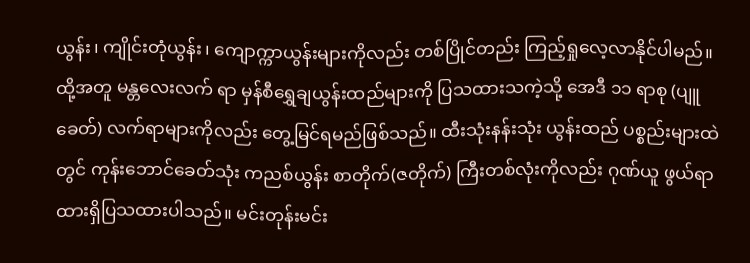ယွန်း၊ ကျိုင်းတုံယွန်း၊ ကျောက္ကာယွန်းများကိုလည်း တစ်ပြိုင်တည်း ကြည့်ရှုလေ့လာနိုင်ပါမည်။ ထို့အတူ မန္တလေးလက် ရာ မှန်စီရွှေချယွန်းထည်များကို ပြသထားသကဲ့သို့ အေဒီ ၁၁ ရာစု (ပျူခေတ်) လက်ရာများကိုလည်း တွေ့မြင်ရမည်ဖြစ်သည်။ ထီးသုံးနန်းသုံး ယွန်းထည် ပစ္စည်းများထဲတွင် ကုန်းဘောင်ခေတ်သုံး ကညစ်ယွန်း စာတိုက်(ဇတိုက်) ကြီးတစ်လုံးကိုလည်း ဂုဏ်ယူ ဖွယ်ရာ ထားရှိပြသထားပါသည်။ မင်းတုန်းမင်း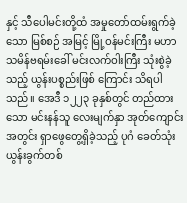နှင့် သီပေါမင်းတို့ထံ အမှုတော်ထမ်းရွက်ခဲ့သော မြစ်စဉ် အမြင့် မြို့ဝန်မင်းကြီး မဟာသမိန်ဗရမ်းခေါ် မင်းလက်ဝါးကြီး သုံးစွဲခဲ့သည့် ယွန်းပစ္စည်းဖြစ် ကြောင်း သိရပါသည်။ အေဒီ ၁၂၂၃ ခုနှစ်တွင် တည်ထားသော မင်းနန်သူ လေးမျက်နှာ အုတ်ကျောင်းအတွင်း ရှာဖွေတွေ့ရှိခဲ့သည့် ပုဂံ ခေတ်သုံး ယွန်းခွက်တစ်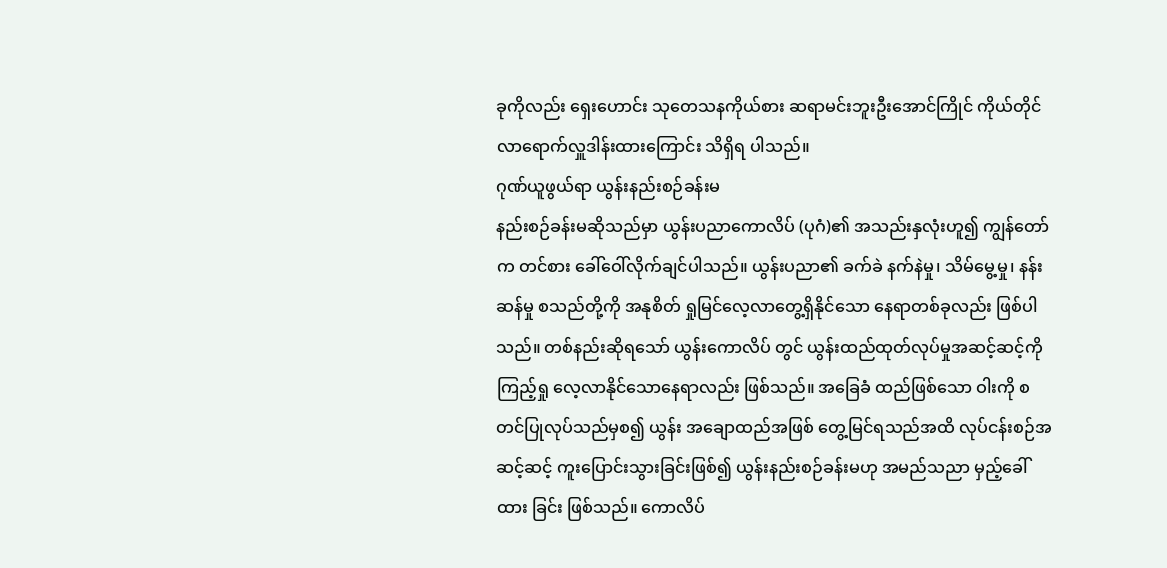ခုကိုလည်း ရှေးဟောင်း သုတေသနကိုယ်စား ဆရာမင်းဘူးဦးအောင်ကြိုင် ကိုယ်တိုင် လာရောက်လှူဒါန်းထားကြောင်း သိရှိရ ပါသည်။
ဂုဏ်ယူဖွယ်ရာ ယွန်းနည်းစဉ်ခန်းမ
နည်းစဉ်ခန်းမဆိုသည်မှာ ယွန်းပညာကောလိပ် (ပုဂံ)၏ အသည်းနှလုံးဟူ၍ ကျွန်တော်က တင်စား ခေါ်ဝေါ်လိုက်ချင်ပါသည်။ ယွန်းပညာ၏ ခက်ခဲ နက်နဲမှု၊ သိမ်မွေ့မှု၊ နန်းဆန်မှု စသည်တို့ကို အနုစိတ် ရှုမြင်လေ့လာတွေ့ရှိနိုင်သော နေရာတစ်ခုလည်း ဖြစ်ပါသည်။ တစ်နည်းဆိုရသော် ယွန်းကောလိပ် တွင် ယွန်းထည်ထုတ်လုပ်မှုအဆင့်ဆင့်ကို ကြည့်ရှု လေ့လာနိုင်သောနေရာလည်း ဖြစ်သည်။ အခြေခံ ထည်ဖြစ်သော ဝါးကို စတင်ပြုလုပ်သည်မှစ၍ ယွန်း အချောထည်အဖြစ် တွေ့မြင်ရသည်အထိ လုပ်ငန်းစဉ်အဆင့်ဆင့် ကူးပြောင်းသွားခြင်းဖြစ်၍ ယွန်းနည်းစဉ်ခန်းမဟု အမည်သညာ မှည့်ခေါ်ထား ခြင်း ဖြစ်သည်။ ကောလိပ်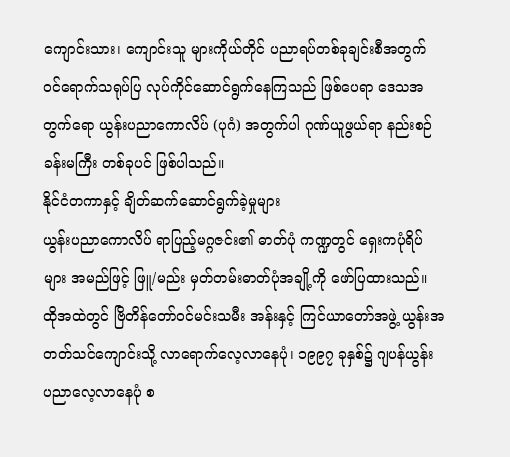ကျောင်းသား၊ ကျောင်းသူ များကိုယ်တိုင် ပညာရပ်တစ်ခုချင်းစီအတွက် ဝင်ရောက်သရုပ်ပြ လုပ်ကိုင်ဆောင်ရွက်နေကြသည် ဖြစ်ပေရာ ဒေသအတွက်ရော ယွန်းပညာကောလိပ် (ပုဂံ) အတွက်ပါ ဂုဏ်ယူဖွယ်ရာ နည်းစဉ်ခန်းမကြီး တစ်ခုပင် ဖြစ်ပါသည်။
နိုင်ငံတကာနှင့် ချိတ်ဆက်ဆောင်ရွက်ခဲ့မှုများ
ယွန်းပညာကောလိပ် ရာပြည့်မဂ္ဂဇင်း၏ ဓာတ်ပုံ ကဏ္ဍတွင် ရှေးကပုံရိပ်များ အမည်ဖြင့် ဖြူ/မည်း မှတ်တမ်းဓာတ်ပုံအချို့ကို ဖော်ပြထားသည်။ ထိုအထဲတွင် ဗြိတိန်တော်ဝင်မင်းသမီး အန်းနှင့် ကြင်ယာတော်အဖွဲ့ ယွန်းအတတ်သင်ကျောင်းသို့ လာရောက်လေ့လာနေပုံ၊ ၁၉၉၇ ခုနှစ်၌ ဂျပန်ယွန်း ပညာလေ့လာနေပုံ စ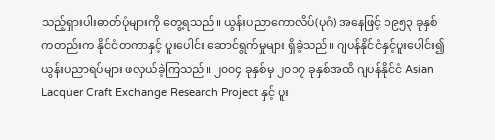သည့်ရှားပါးဓာတ်ပုံများကို တွေ့ရသည်။ ယွန်းပညာကောလိပ်(ပုဂံ) အနေဖြင့် ၁၉၅၃ ခုနှစ်ကတည်းက နိုင်ငံတကာနှင့် ပူးပေါင်း ဆောင်ရွက်မှုများ ရှိခဲ့သည်။ ဂျပန်နိုင်ငံနှင့်ပူးပေါင်း၍ ယွန်းပညာရပ်များ ဖလှယ်ခဲ့ကြသည်။ ၂၀၀၄ ခုနှစ်မှ ၂၀၁၇ ခုနှစ်အထိ ဂျပန်နိုင်ငံ Asian Lacquer Craft Exchange Research Project နှင့် ပူး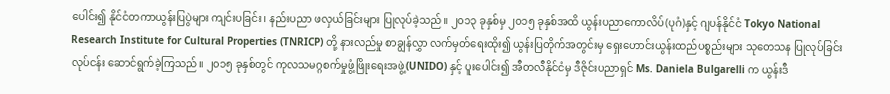ပေါင်း၍ နိုင်ငံတကာယွန်းပြပွဲများ ကျင်းပခြင်း၊ နည်းပညာ ဖလှယ်ခြင်းများ ပြုလုပ်ခဲ့သည်။ ၂၀၁၃ ခုနှစ်မှ ၂၀၁၅ ခုနှစ်အထိ ယွန်းပညာကောလိပ်(ပုဂံ)နှင့် ဂျပန်နိုင်ငံ Tokyo National Research Institute for Cultural Properties (TNRICP) တို့ နားလည်မှု စာချွန်လွှာ လက်မှတ်ရေးထိုး၍ ယွန်းပြတိုက်အတွင်းမှ ရှေးဟောင်းယွန်းထည်ပစ္စည်းများ သုတေသန ပြုလုပ်ခြင်းလုပ်ငန်း ဆောင်ရွက်ခဲ့ကြသည်။ ၂၀၁၅ ခုနှစ်တွင် ကုလသမဂ္ဂစက်မှုဖွံ့ဖြိုးရေးအဖွဲ့(UNIDO) နှင့် ပူးပေါင်း၍ အီတလီနိုင်ငံမှ ဒီဇိုင်းပညာရှင် Ms. Daniela Bulgarelli က ယွန်းဒီ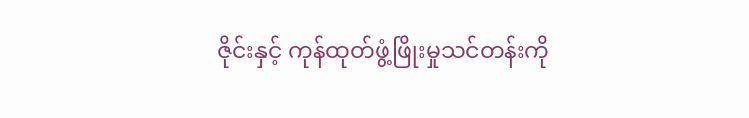ဇိုင်းနှင့် ကုန်ထုတ်ဖွံ့ဖြိုးမှုသင်တန်းကို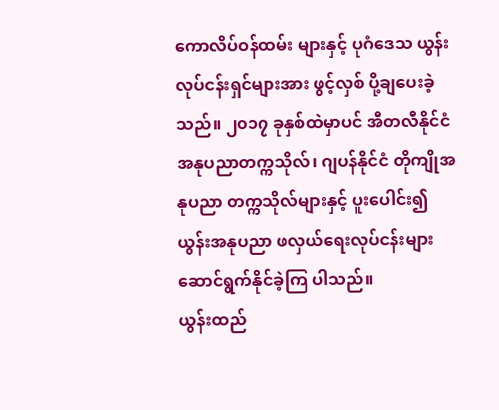ကောလိပ်ဝန်ထမ်း များနှင့် ပုဂံဒေသ ယွန်းလုပ်ငန်းရှင်များအား ဖွင့်လှစ် ပို့ချပေးခဲ့သည်။ ၂၀၁၇ ခုနှစ်ထဲမှာပင် အီတလီနိုင်ငံ အနုပညာတက္ကသိုလ်၊ ဂျပန်နိုင်ငံ တိုကျိုအနုပညာ တက္ကသိုလ်များနှင့် ပူးပေါင်း၍ ယွန်းအနုပညာ ဖလှယ်ရေးလုပ်ငန်းများ ဆောင်ရွက်နိုင်ခဲ့ကြ ပါသည်။
ယွန်းထည်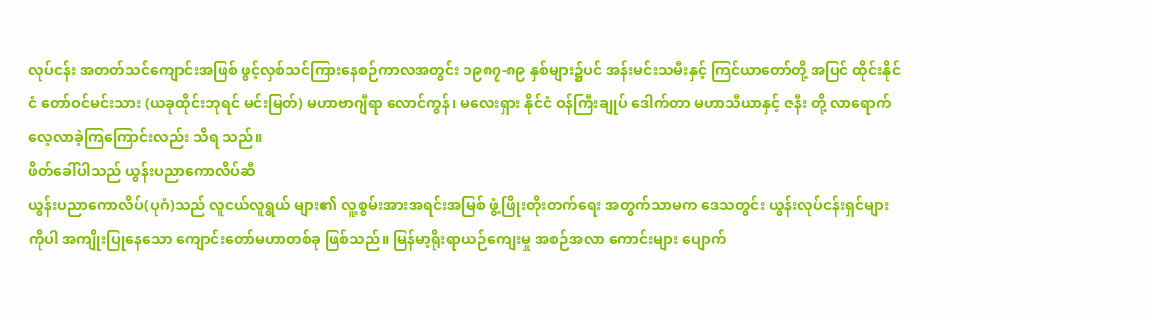လုပ်ငန်း အတတ်သင်ကျောင်းအဖြစ် ဖွင့်လှစ်သင်ကြားနေစဉ်ကာလအတွင်း ၁၉၈၇-၈၉ နှစ်များ၌ပင် အန်းမင်းသမီးနှင့် ကြင်ယာတော်တို့ အပြင် ထိုင်းနိုင်ငံ တော်ဝင်မင်းသား (ယခုထိုင်းဘုရင် မင်းမြတ်) မဟာဗာဂျီရာ လောင်ကွန်၊ မလေးရှား နိုင်ငံ ဝန်ကြီးချုပ် ဒေါက်တာ မဟာသီယာနှင့် ဇနီး တို့ လာရောက်လေ့လာခဲ့ကြကြောင်းလည်း သိရ သည်။
ဖိတ်ခေါ်ပါသည် ယွန်းပညာကောလိပ်ဆီ
ယွန်းပညာကောလိပ်(ပုဂံ)သည် လူငယ်လူရွယ် များ၏ လူ့စွမ်းအားအရင်းအမြစ် ဖွံ့ဖြိုးတိုးတက်ရေး အတွက်သာမက ဒေသတွင်း ယွန်းလုပ်ငန်းရှင်များ ကိုပါ အကျိုးပြုနေသော ကျောင်းတော်မဟာတစ်ခု ဖြစ်သည်။ မြန်မာ့ရိုးရာယဉ်ကျေးမှု အစဉ်အလာ ကောင်းများ ပျောက်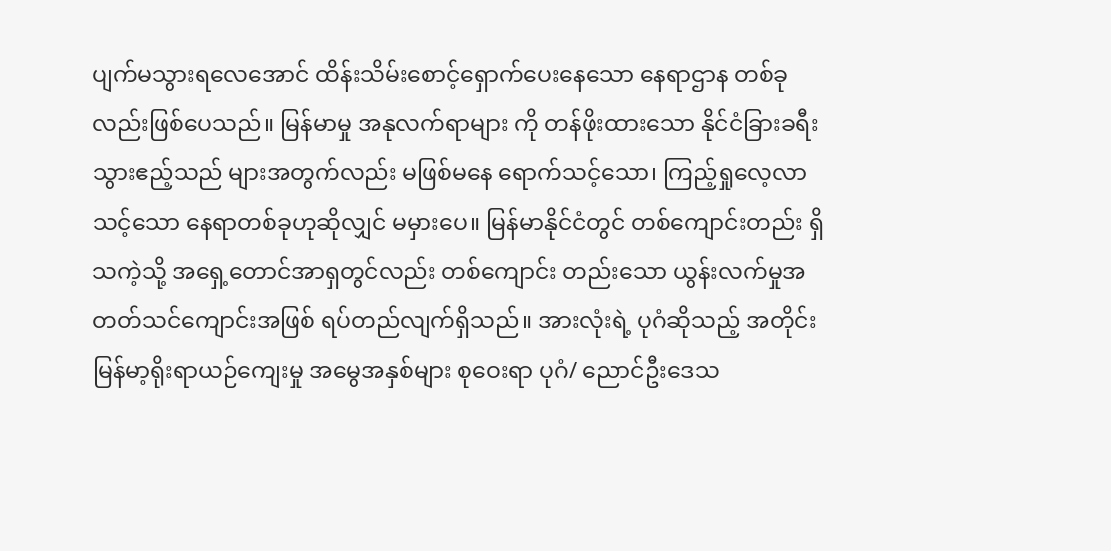ပျက်မသွားရလေအောင် ထိန်းသိမ်းစောင့်ရှောက်ပေးနေသော နေရာဌာန တစ်ခုလည်းဖြစ်ပေသည်။ မြန်မာမှု အနုလက်ရာများ ကို တန်ဖိုးထားသော နိုင်ငံခြားခရီးသွားဧည့်သည် များအတွက်လည်း မဖြစ်မနေ ရောက်သင့်သော၊ ကြည့်ရှုလေ့လာသင့်သော နေရာတစ်ခုဟုဆိုလျှင် မမှားပေ။ မြန်မာနိုင်ငံတွင် တစ်ကျောင်းတည်း ရှိသကဲ့သို့ အရှေ့တောင်အာရှတွင်လည်း တစ်ကျောင်း တည်းသော ယွန်းလက်မှုအတတ်သင်ကျောင်းအဖြစ် ရပ်တည်လျက်ရှိသည်။ အားလုံးရဲ့ ပုဂံဆိုသည့် အတိုင်း မြန်မာ့ရိုးရာယဉ်ကျေးမှု အမွေအနှစ်များ စုဝေးရာ ပုဂံ/ ညောင်ဦးဒေသ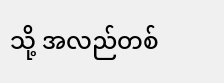သို့ အလည်တစ်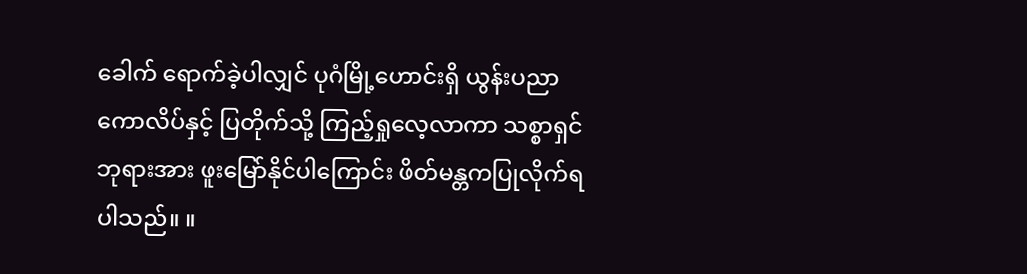ခေါက် ရောက်ခဲ့ပါလျှင် ပုဂံမြို့ဟောင်းရှိ ယွန်းပညာ ကောလိပ်နှင့် ပြတိုက်သို့ ကြည့်ရှုလေ့လာကာ သစ္စာရှင်ဘုရားအား ဖူးမြော်နိုင်ပါကြောင်း ဖိတ်မန္တကပြုလိုက်ရပါသည်။ ။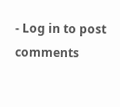- Log in to post comments